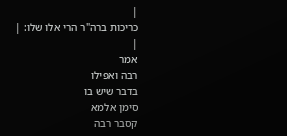|
כריכות ברה"ר הרי אלו שלו: |
|
אמר
רבה ואפילו
בדבר שיש בו
סימן אלמא
קסבר רבה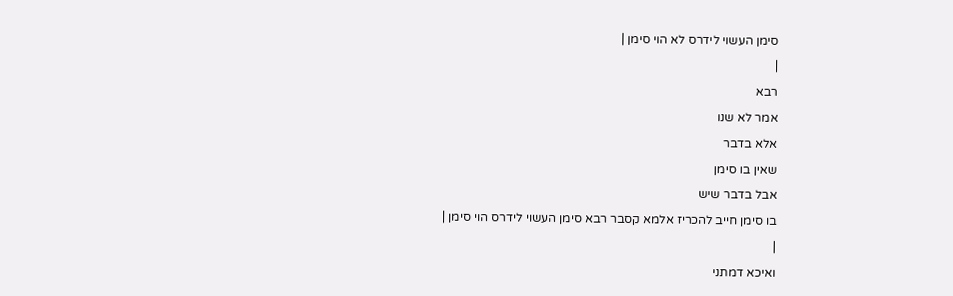סימן העשוי לידרס לא הוי סימן |
|
רבא
אמר לא שנו
אלא בדבר
שאין בו סימן
אבל בדבר שיש
בו סימן חייב להכריז אלמא קסבר רבא סימן העשוי לידרס הוי סימן |
|
ואיכא דמתני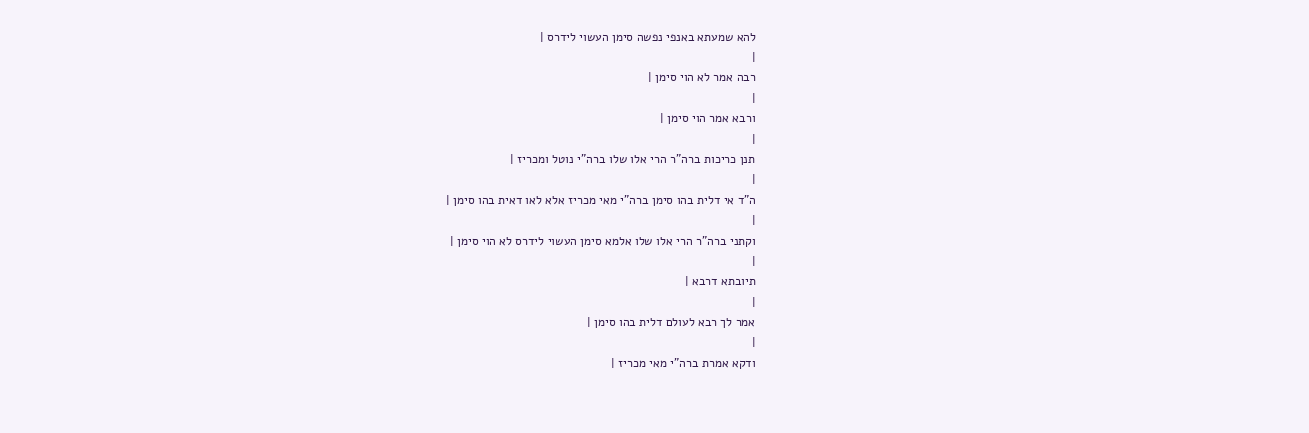להא שמעתא באנפי נפשה סימן העשוי לידרס |
|
רבה אמר לא הוי סימן |
|
ורבא אמר הוי סימן |
|
תנן כריכות ברה"ר הרי אלו שלו ברה"י נוטל ומכריז |
|
ה"ד אי דלית בהו סימן ברה"י מאי מכריז אלא לאו דאית בהו סימן |
|
וקתני ברה"ר הרי אלו שלו אלמא סימן העשוי לידרס לא הוי סימן |
|
תיובתא דרבא |
|
אמר לך רבא לעולם דלית בהו סימן |
|
ודקא אמרת ברה"י מאי מכריז |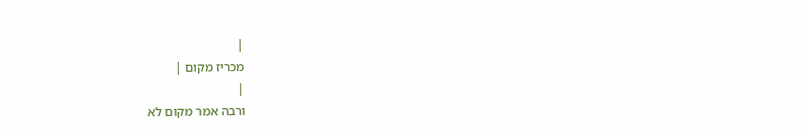|
מכריז מקום |
|
ורבה אמר מקום לא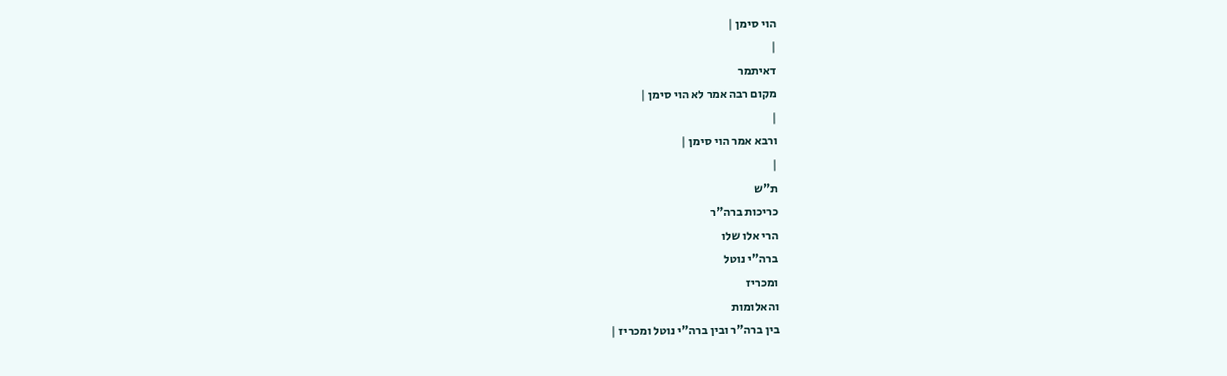הוי סימן |
|
דאיתמר
מקום רבה אמר לא הוי סימן |
|
ורבא אמר הוי סימן |
|
ת"ש
כריכות ברה"ר
הרי אלו שלו
ברה"י נוטל
ומכריז
והאלומות
בין ברה"ר ובין ברה"י נוטל ומכריז |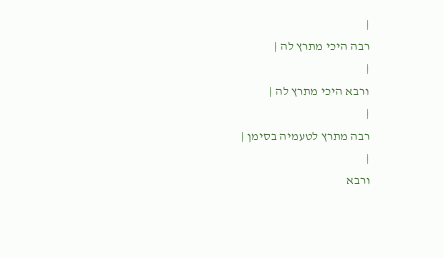|
רבה היכי מתרץ לה |
|
ורבא היכי מתרץ לה |
|
רבה מתרץ לטעמיה בסימן |
|
ורבא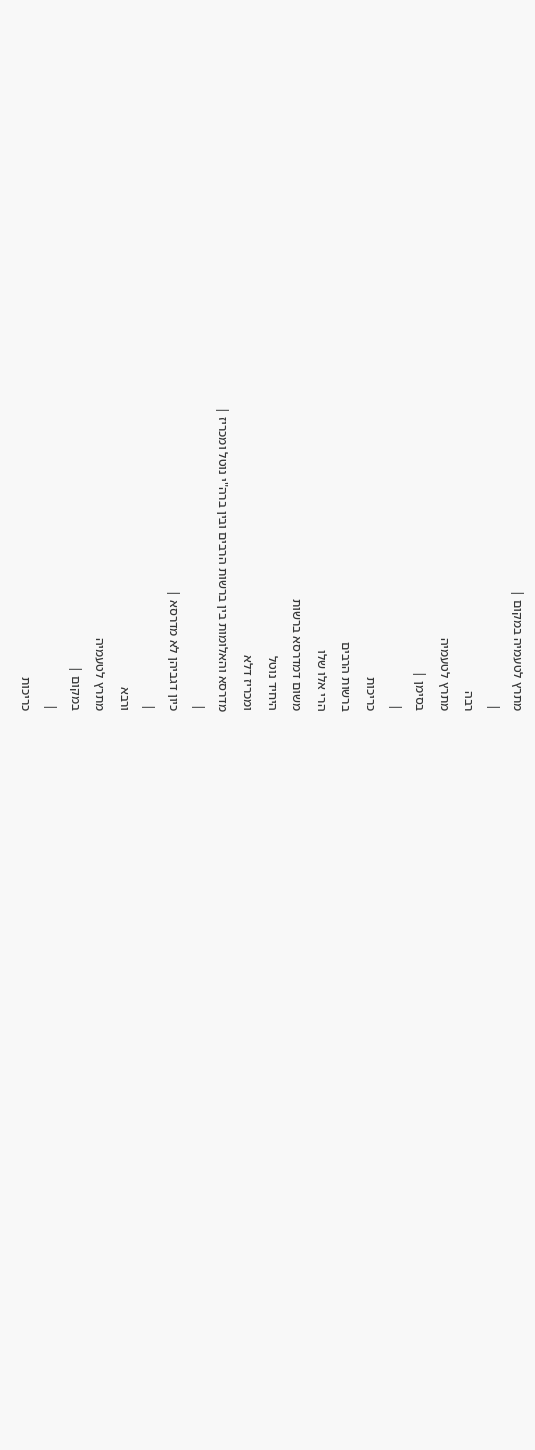מתרץ לטעמיה במקום |
|
רבה
מתרץ לטעמיה
בסימן |
|
כריכות
ברשות הרבים
הרי אלו שלו
משום דמדרסא ברשות
היחיד נוטל
ומכריז דלא
מדרסא והאלומות בין ברשות הרבים ובין ברה"י נוטל ומכריז |
|
כיון דגביהן לא מדרסא |
|
ורבא
מתרץ לטעמיה
במקום |
|
כריכות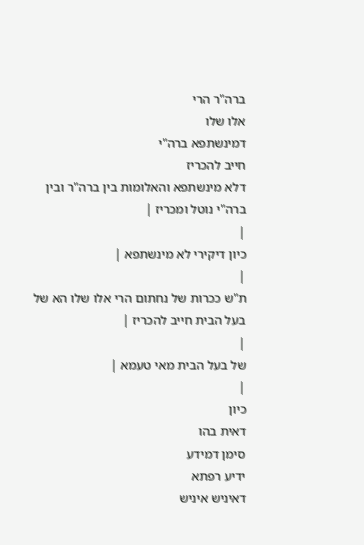ברה"ר הרי
אלו שלו
דמינשתפא ברה"י
חייב להכריז
דלא מינשתפא והאלומות בין ברה"ר ובין ברה"י נוטל ומכריז |
|
כיון דיקירי לא מינשתפא |
|
ת"ש ככרות של נחתום הרי אלו שלו הא של בעל הבית חייב להכריז |
|
של בעל הבית מאי טעמא |
|
כיון
דאית בהו
סימן דמידע
ידיע רפתא
דאיניש איניש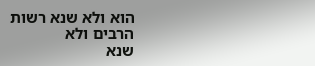הוא ולא שנא רשות
הרבים ולא
שנא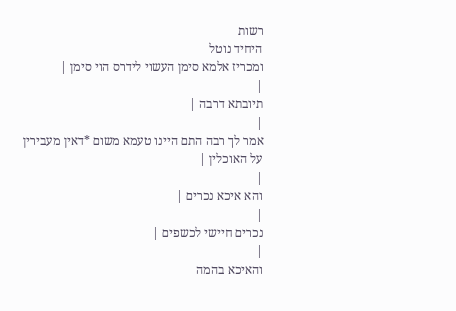רשות
היחיד נוטל
ומכריז אלמא סימן העשוי לידרס הוי סימן |
|
תיובתא דרבה |
|
אמר לך רבה התם היינו טעמא משום *דאין מעבירין על האוכלין |
|
והא איכא נכרים |
|
נכרים חיישי לכשפים |
|
והאיכא בהמה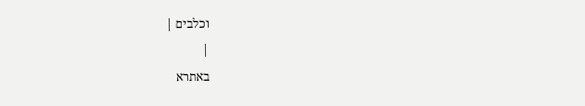וכלבים |
|
באתרא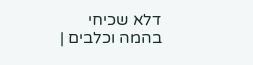דלא שכיחי
בהמה וכלבים |